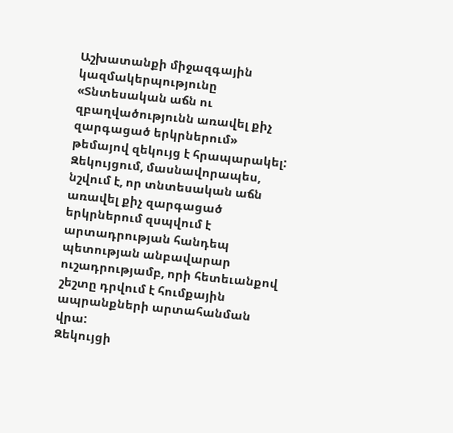Աշխատանքի միջազգային կազմակերպությունը «Տնտեսական աճն ու զբաղվածությունն առավել քիչ զարգացած երկրներում» թեմայով զեկույց է հրապարակել:
Զեկույցում, մասնավորապես, նշվում է, որ տնտեսական աճն առավել քիչ զարգացած երկրներում զսպվում է արտադրության հանդեպ պետության անբավարար ուշադրությամբ, որի հետեւանքով շեշտը դրվում է հումքային ապրանքների արտահանման վրա:
Զեկույցի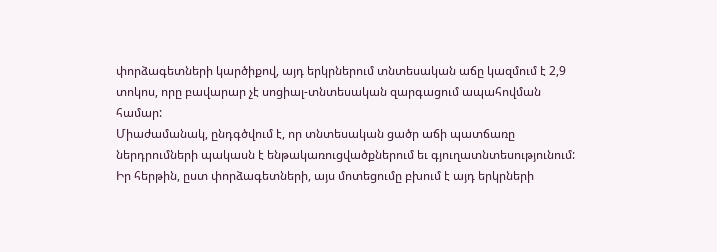փորձագետների կարծիքով, այդ երկրներում տնտեսական աճը կազմում է 2,9 տոկոս, որը բավարար չէ սոցիալ-տնտեսական զարգացում ապահովման համար:
Միաժամանակ, ընդգծվում է, որ տնտեսական ցածր աճի պատճառը ներդրումների պակասն է ենթակառուցվածքներում եւ գյուղատնտեսությունում: Իր հերթին, ըստ փորձագետների, այս մոտեցումը բխում է այդ երկրների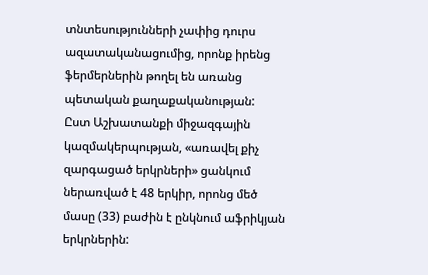տնտեսությունների չափից դուրս ազատականացումից, որոնք իրենց ֆերմերներին թողել են առանց պետական քաղաքականության:
Ըստ Աշխատանքի միջազգային կազմակերպության, «առավել քիչ զարգացած երկրների» ցանկում ներառված է 48 երկիր, որոնց մեծ մասը (33) բաժին է ընկնում աֆրիկյան երկրներին: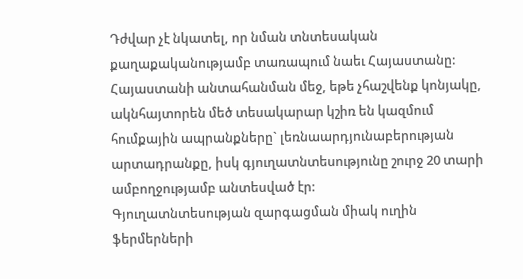Դժվար չէ նկատել, որ նման տնտեսական քաղաքականությամբ տառապում նաեւ Հայաստանը: Հայաստանի անտահանման մեջ, եթե չհաշվենք կոնյակը, ակնհայտորեն մեծ տեսակարար կշիռ են կազմում հումքային ապրանքները` լեռնաարդյունաբերության արտադրանքը, իսկ գյուղատնտեսությունը շուրջ 20 տարի ամբողջությամբ անտեսված էր:
Գյուղատնտեսության զարգացման միակ ուղին ֆերմերների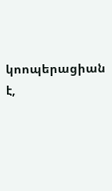կոոպերացիան է,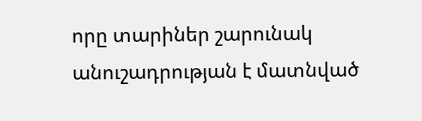որը տարիներ շարունակ անուշադրության է մատնված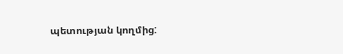պետության կողմից: